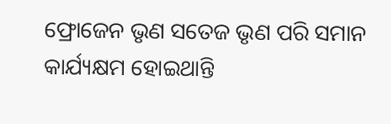ଫ୍ରୋଜେନ ଭୃଣ ସତେଜ ଭୃଣ ପରି ସମାନ କାର୍ଯ୍ୟକ୍ଷମ ହୋଇଥାନ୍ତି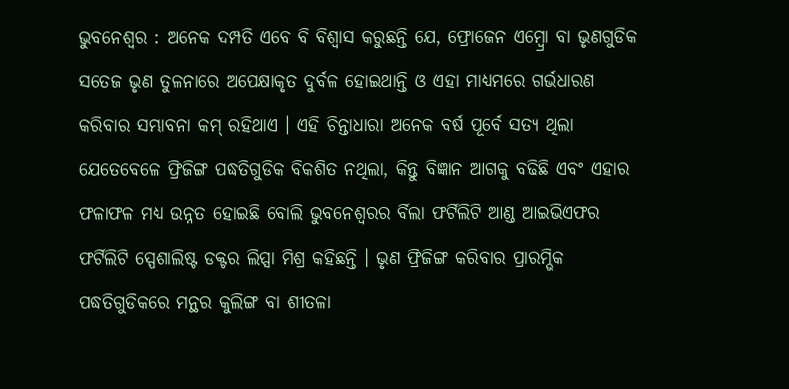ଭୁବନେଶ୍ୱର : ଅନେକ ଦମ୍ପତି ଏବେ ବି ବିଶ୍ୱାସ କରୁଛନ୍ତି ଯେ, ଫ୍ରୋଜେନ ଏମ୍ବ୍ରୋ ବା ଭୃଣଗୁଡିକ ସତେଜ ଭୃଣ ତୁଳନାରେ ଅପେକ୍ଷାକୃତ ଦୁର୍ବଳ ହୋଇଥାନ୍ତି ଓ ଏହା ମାଧ୍ୟମରେ ଗର୍ଭଧାରଣ କରିବାର ସମ୍ଭାବନା କମ୍ ରହିଥାଏ । ଏହି ଚିନ୍ତାଧାରା ଅନେକ ବର୍ଷ ପୂର୍ବେ ସତ୍ୟ ଥିଲା ଯେତେବେଳେ ଫ୍ରିଜିଙ୍ଗ ପଦ୍ଧତିଗୁଡିକ ବିକଶିତ ନଥିଲା, କିନ୍ତୁ ବିଜ୍ଞାନ ଆଗକୁ ବଢିଛି ଏବଂ ଏହାର ଫଳାଫଳ ମଧ୍ୟ ଉନ୍ନତ ହୋଇଛି ବୋଲି ଭୁବନେଶ୍ୱରର ର୍ବିଲା ଫର୍ଟିଲିଟି ଆଣ୍ଡ ଆଇଭିଏଫର ଫର୍ଟିଲିଟି ସ୍ପେଶାଲିଷ୍ଟ ଡକ୍ଟର ଲିପ୍ସା ମିଶ୍ର କହିଛନ୍ତି । ଭୃଣ ଫ୍ରିଜିଙ୍ଗ କରିବାର ପ୍ରାରମ୍ଭିକ ପଦ୍ଧତିଗୁଡିକରେ ମନ୍ଥର କୁଲିଙ୍ଗ ବା ଶୀତଳା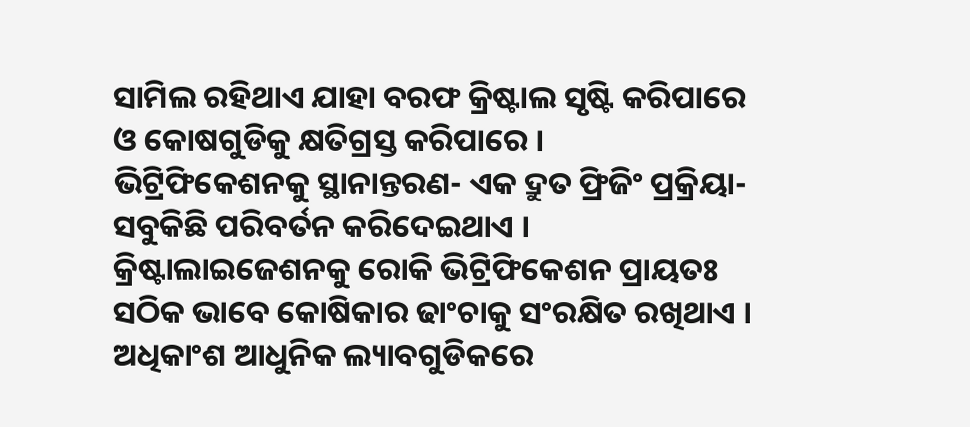ସାମିଲ ରହିଥାଏ ଯାହା ବରଫ କ୍ରିଷ୍ଟାଲ ସୃଷ୍ଟି କରିପାରେ ଓ କୋଷଗୁଡିକୁ କ୍ଷତିଗ୍ରସ୍ତ କରିପାରେ ।
ଭିଟ୍ରିଫିକେଶନକୁ ସ୍ଥାନାନ୍ତରଣ- ଏକ ଦ୍ରୁତ ଫ୍ରିଜିଂ ପ୍ରକ୍ରିୟା- ସବୁକିଛି ପରିବର୍ତନ କରିଦେଇଥାଏ । କ୍ରିଷ୍ଟାଲାଇଜେଶନକୁ ରୋକି ଭିଟ୍ରିଫିକେଶନ ପ୍ରାୟତଃ ସଠିକ ଭାବେ କୋଷିକାର ଢାଂଚାକୁ ସଂରକ୍ଷିତ ରଖିଥାଏ । ଅଧିକାଂଶ ଆଧୁନିକ ଲ୍ୟାବଗୁଡିକରେ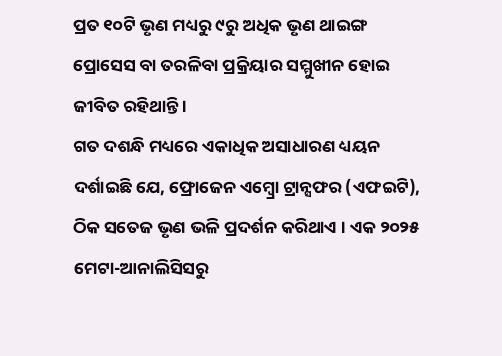ପ୍ରତ ୧୦ଟି ଭୃଣ ମଧ୍ୟରୁ ୯ରୁ ଅଧିକ ଭୃଣ ଥାଇଙ୍ଗ ପ୍ରୋସେସ ବା ତରଳିବା ପ୍ରକ୍ରିୟାର ସମ୍ମୁଖୀନ ହୋଇ ଜୀବିତ ରହିଥାନ୍ତି ।
ଗତ ଦଶନ୍ଧି ମଧ୍ୟରେ ଏକାଧିକ ଅସାଧାରଣ ଧ୍ୟୟନ ଦର୍ଶାଇଛି ଯେ, ଫ୍ରୋଜେନ ଏମ୍ବ୍ରୋ ଟ୍ରାନ୍ସଫର (ଏଫଇଟି), ଠିକ ସତେଜ ଭୃଣ ଭଳି ପ୍ରଦର୍ଶନ କରିଥାଏ । ଏକ ୨୦୨୫ ମେଟା-ଆନାଲିସିସରୁ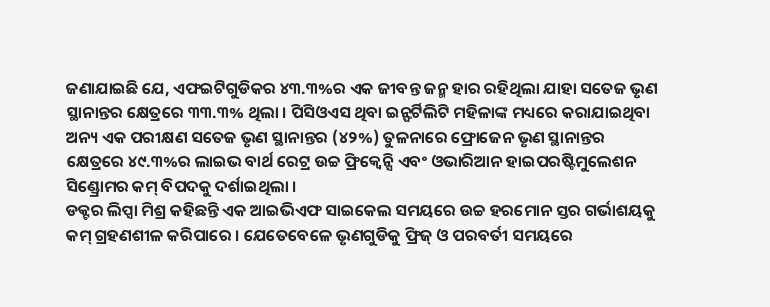ଜଣାଯାଇଛି ଯେ, ଏଫଇଟିଗୁଡିକର ୪୩.୩%ର ଏକ ଜୀବନ୍ତ ଜନ୍ମ ହାର ରହିଥିଲା ଯାହା ସତେଜ ଭୃଣ ସ୍ଥାନାନ୍ତର କ୍ଷେତ୍ରରେ ୩୩.୩% ଥିଲା । ପିସିଓଏସ ଥିବା ଇନ୍ଫର୍ଟିଲିଟି ମହିଳାଙ୍କ ମଧ୍ୟରେ କରାଯାଇଥିବା ଅନ୍ୟ ଏକ ପରୀକ୍ଷଣ ସତେଜ ଭୃଣ ସ୍ଥାନାନ୍ତର (୪୨%) ତୁଳନାରେ ଫ୍ରୋଜେନ ଭୃଣ ସ୍ଥାନାନ୍ତର କ୍ଷେତ୍ରରେ ୪୯.୩%ର ଲାଇଭ ବାର୍ଥ ରେଟ୍ର ଉଚ୍ଚ ଫ୍ରିକ୍ୱେନ୍ସି ଏବଂ ଓଭାରିଆନ ହାଇପରଷ୍ଟିମୁଲେଶନ ସିଣ୍ଡ୍ରୋମର କମ୍ ବିପଦକୁ ଦର୍ଶାଇଥିଲା ।
ଡକ୍ଟର ଲିପ୍ସା ମିଶ୍ର କହିଛନ୍ତି ଏକ ଆଇଭିଏଫ ସାଇକେଲ ସମୟରେ ଉଚ୍ଚ ହରମୋନ ସ୍ତର ଗର୍ଭାଶୟକୁ କମ୍ ଗ୍ରହଣଶୀଳ କରିପାରେ । ଯେତେବେଳେ ଭୃଣଗୁଡିକୁ ଫ୍ରିଜ୍ ଓ ପରବର୍ତୀ ସମୟରେ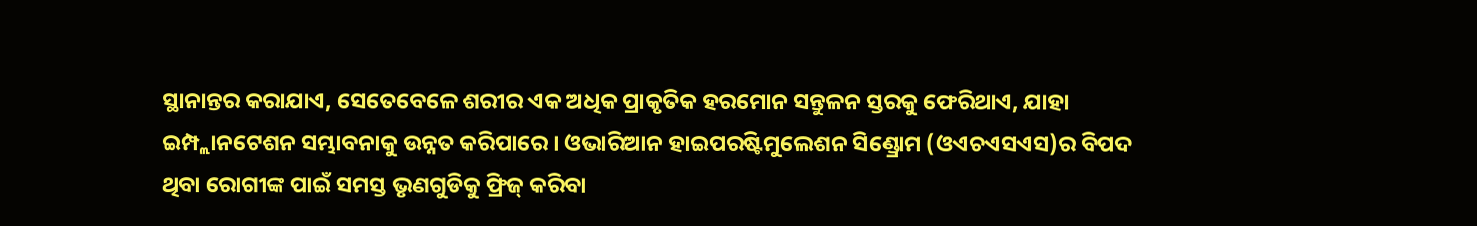ସ୍ଥାନାନ୍ତର କରାଯାଏ, ସେତେବେଳେ ଶରୀର ଏକ ଅଧିକ ପ୍ରାକୃତିକ ହରମୋନ ସନ୍ତୁଳନ ସ୍ତରକୁ ଫେରିଥାଏ, ଯାହା ଇମ୍ପ୍ଲାନଟେଶନ ସମ୍ଭାବନାକୁ ଉନ୍ନତ କରିପାରେ । ଓଭାରିଆନ ହାଇପରଷ୍ଟିମୁଲେଶନ ସିଣ୍ଡ୍ରୋମ (ଓଏଚଏସଏସ)ର ବିପଦ ଥିବା ରୋଗୀଙ୍କ ପାଇଁ ସମସ୍ତ ଭୃଣଗୁଡିକୁ ଫ୍ରିଜ୍ କରିବା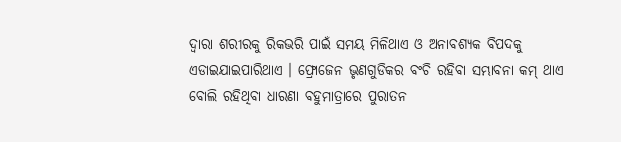ଦ୍ୱାରା ଶରୀରକୁ ରିକଭରି ପାଇଁ ସମୟ ମିଳିଥାଏ ଓ ଅନାବଶ୍ୟକ ବିପଦକୁ ଏଡାଇଯାଇପାରିଥାଏ । ଫ୍ରୋଜେନ ଭୃଣଗୁଡିକର ବଂଚି ରହିବା ସମ୍ଭାବନା କମ୍ ଥାଏ ବୋଲି ରହିଥିବା ଧାରଣା ବହୁମାତ୍ରାରେ ପୁରାତନ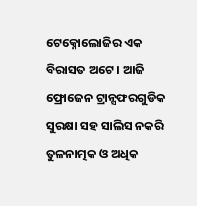ଟେକ୍ନୋଲୋଜିର ଏକ ବିରାସତ ଅଟେ । ଆଜି ଫ୍ରୋଜେନ ଟ୍ରାନ୍ସଫରଗୁଡିକ ସୁରକ୍ଷା ସହ ସାଲିସ ନକରି ତୁଳନାତ୍ମକ ଓ ଅଧିକ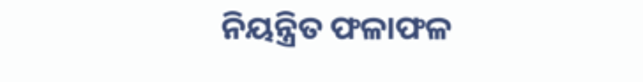ନିୟନ୍ତ୍ରିତ ଫଳାଫଳ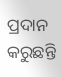ପ୍ରଦାନ କରୁଛନ୍ତି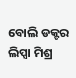ବୋଲି ଡକ୍ଟର ଲିପ୍ସା ମିଶ୍ର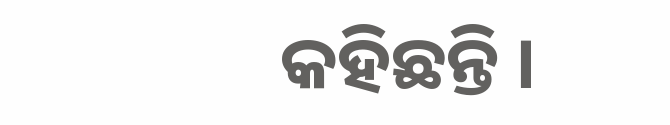କହିଛନ୍ତି ।